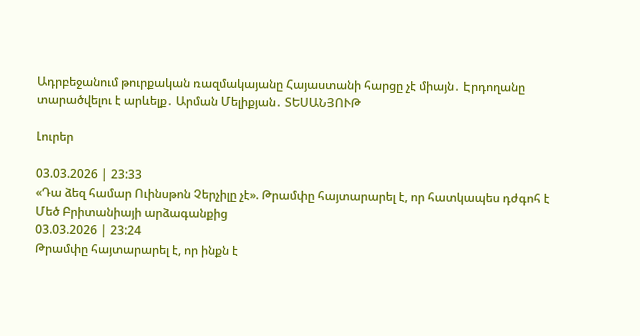Ադրբեջանում թուրքական ռազմակայանը Հայաստանի հարցը չէ միայն․ Էրդողանը տարածվելու է արևելք․ Արման Մելիքյան․ ՏԵՍԱՆՅՈՒԹ

Լուրեր

03.03.2026 | 23:33
«Դա ձեզ համար Ուինսթոն Չերչիլը չէ». Թրամփը հայտարարել է, որ հատկապես դժգոհ է Մեծ Բրիտանիայի արձագանքից
03.03.2026 | 23:24
Թրամփը հայտարարել է, որ ինքն է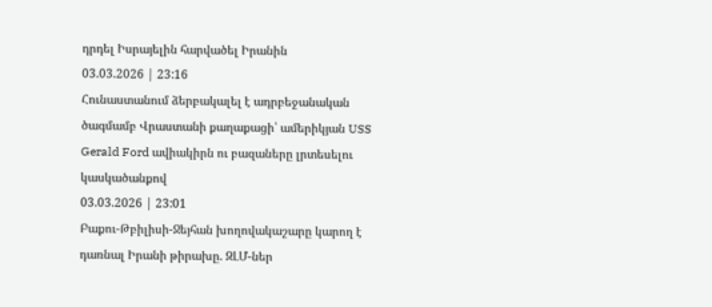դրդել Իսրայելին հարվածել Իրանին
03.03.2026 | 23:16
Հունաստանում ձերբակալել է ադրբեջանական ծագմամբ Վրաստանի քաղաքացի՝ ամերիկյան USS Gerald Ford ավիակիրն ու բազաները լրտեսելու կասկածանքով
03.03.2026 | 23:01
Բաքու-Թբիլիսի-Ջեյհան խողովակաշարը կարող է դառնալ Իրանի թիրախը. ԶԼՄ-ներ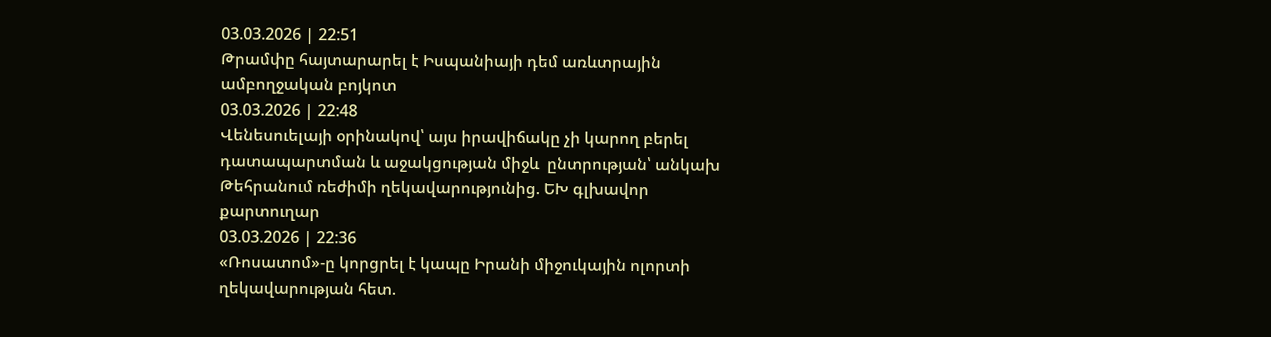03.03.2026 | 22:51
Թրամփը հայտարարել է Իսպանիայի դեմ առևտրային ամբողջական բոյկոտ
03.03.2026 | 22:48
Վենեսուելայի օրինակով՝ այս իրավիճակը չի կարող բերել դատապարտման և աջակցության միջև  ընտրության՝ անկախ Թեհրանում ռեժիմի ղեկավարությունից. ԵԽ գլխավոր քարտուղար
03.03.2026 | 22:36
«Ռոսատոմ»-ը կորցրել է կապը Իրանի միջուկային ոլորտի ղեկավարության հետ.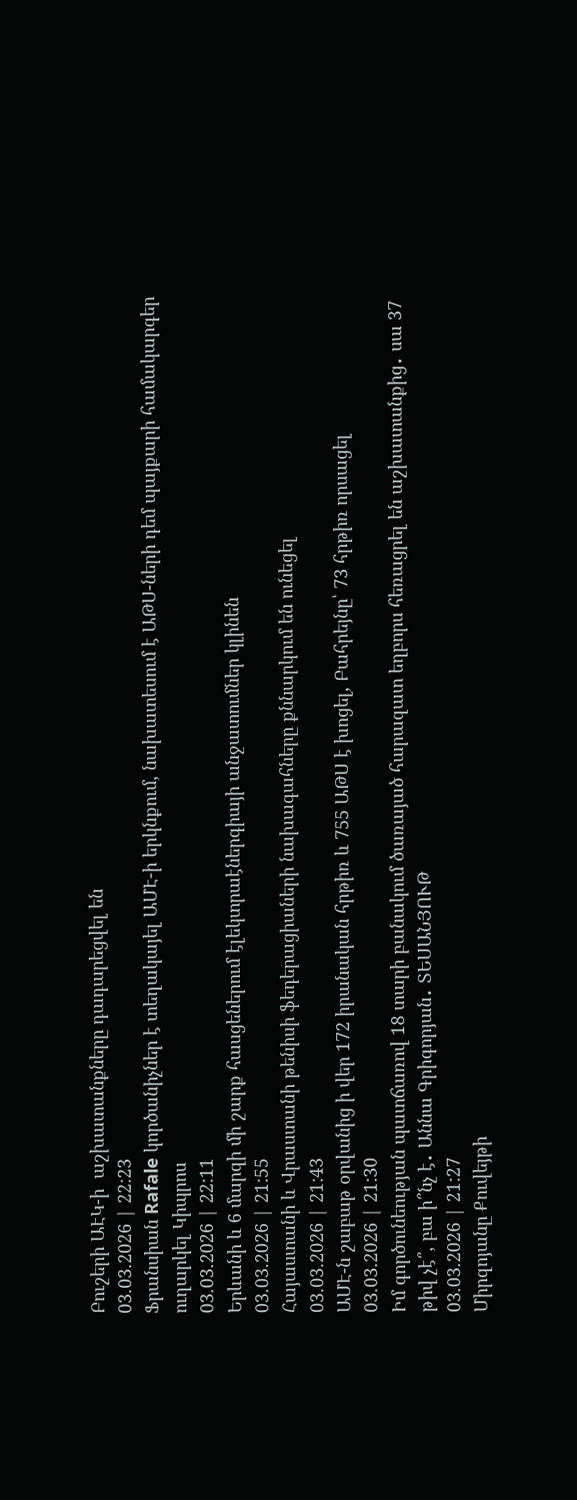Բուշերի ԱԷԿ-ի  աշխատանքները դադարեցվել են
03.03.2026 | 22:23
Ֆրանսիան Rafale կործանիչներ է տեղակայել ԱՄԷ-ի երկնքում, նախատեսում է ԱԹՍ-ների դեմ պայքարի համակարգեր ուղարկել Կիպրոս
03.03.2026 | 22:11
Երևանի և 6 մարզի մի շարք հասցեներում էլեկտրաէներգիայի անջատումներ կլինեն
03.03.2026 | 21:55
Հայաստանի և Վրաստանի թենիսի ֆեդերացիաների նախագահները քննարկում են ունեցել
03.03.2026 | 21:43
ԱՄԷ-ն շաբաթ օրվանից ի վեր 172 իրանական հրթիռ և 755 ԱԹՍ է խոցել, Բահրեյնը՝ 73 հրթիռ որսացել
03.03.2026 | 21:30
Իմ գործունեության պատճառով 18 տարի բանակում ծառայած հարազատ եղբորս հեռացրել են աշխատանքից․ սա 37 թիվ չէ՞, բա ի՞նչ է․ Աննա Գրիգորյան․ ՏԵՍԱՆՅՈՒԹ
03.03.2026 | 21:27
Միրզոյանը Քուվեյթի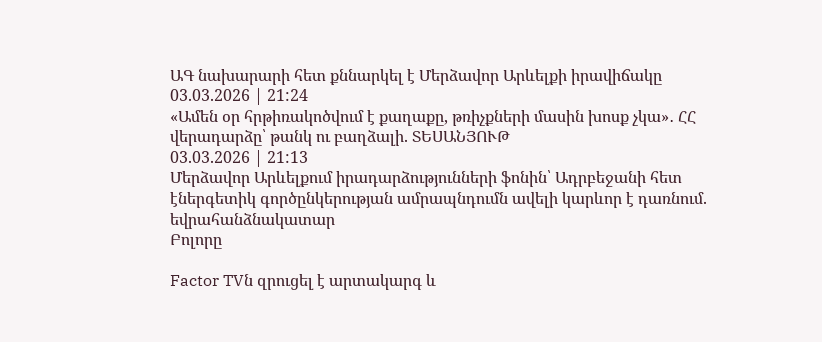ԱԳ նախարարի հետ քննարկել է Մերձավոր Արևելքի իրավիճակը
03.03.2026 | 21:24
«Ամեն օր հրթիռակոծվում է քաղաքը, թռիչքների մասին խոսք չկա»․ ՀՀ վերադարձը՝ թանկ ու բաղձալի. ՏԵՍԱՆՅՈՒԹ
03.03.2026 | 21:13
Մերձավոր Արևելքում իրադարձությունների ֆոնին՝ Ադրբեջանի հետ էներգետիկ գործընկերության ամրապնդումն ավելի կարևոր է դառնում. եվրահանձնակատար
Բոլորը

Factor TVն զրուցել է արտակարգ և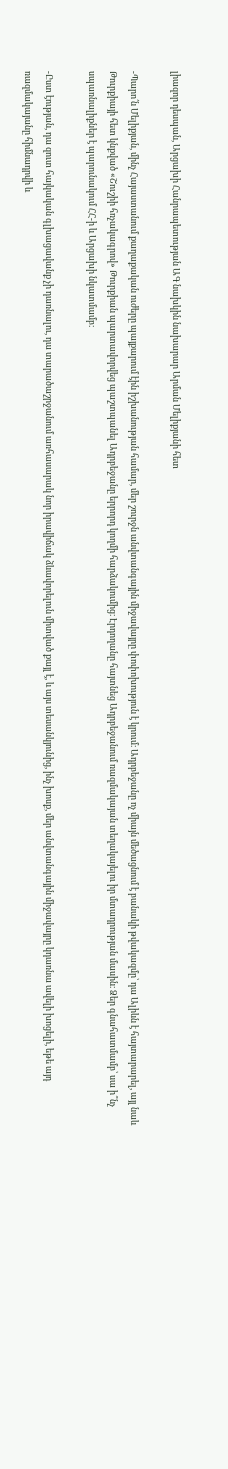լիազոր դեսպան, Արցախի Հանրապետության ԱԳ նախկին նախարար Արման Մելիքյանի հետ

-Պարո՛ն Մելիքյան, մինչ Հայաստանում քաղաքական ուժերը պայքարում էին իշխանության համար, մեր շուրջն անվտանգային միջավայրը փոփոխություն է կրում։ Ադրբեջանը ոչ միայն մեծացնում է բանակի թվակազմը՝ դա Ալիևն է հայտարարել, այլ նաև Թուրքիայի հետ կնքված «Շուշիի հռչակագրով» Թուրքիան պարտավորվեց պաշտպանել Ադրբեջանը երրորդ կողմի հարձակումից։ Էրդողանը հայտնեց Ադրբեջանում ռազմակայան տեղակայելու իր մտադրության մասին։ Ձեր գնահատմամբ՝ սա ի՞նչ սպառնալիքներ է պարունակում ՀՀ-ի և Արցախի նկատմամբ։

-Ըստ էության, դա զուտ հայկական գլխացավանք չի դառնալու, դա տարածաշրջանում առհասարակ նոր իրավիճակ ձևավորելուն միտված քայլ է, և այս տեսանկյունից, ինչ խոսք, մեր անվտանգային միջավայրը կդառնա ավելի խոցելի, եթե այդ ռազմակայանը հիմնադրվի և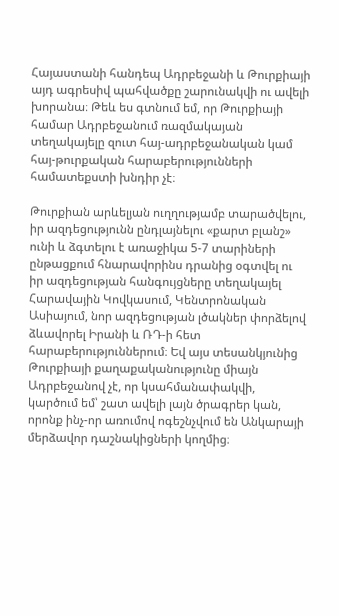Հայաստանի հանդեպ Ադրբեջանի և Թուրքիայի այդ ագրեսիվ պահվածքը շարունակվի ու ավելի խորանա։ Թեև ես գտնում եմ, որ Թուրքիայի համար Ադրբեջանում ռազմակայան տեղակայելը զուտ հայ-ադրբեջանական կամ հայ-թուրքական հարաբերությունների համատեքստի խնդիր չէ։

Թուրքիան արևելյան ուղղությամբ տարածվելու, իր ազդեցությունն ընդլայնելու «քարտ բլանշ» ունի և ձգտելու է առաջիկա 5-7 տարիների ընթացքում հնարավորինս դրանից օգտվել ու իր ազդեցության հանգույցները տեղակայել Հարավային Կովկասում, Կենտրոնական Ասիայում, նոր ազդեցության լծակներ փորձելով ձևավորել Իրանի և ՌԴ-ի հետ հարաբերություններում։ Եվ այս տեսանկյունից Թուրքիայի քաղաքականությունը միայն Ադրբեջանով չէ, որ կսահմանափակվի, կարծում եմ՝ շատ ավելի լայն ծրագրեր կան, որոնք ինչ-որ առումով ոգեշնչվում են Անկարայի մերձավոր դաշնակիցների կողմից։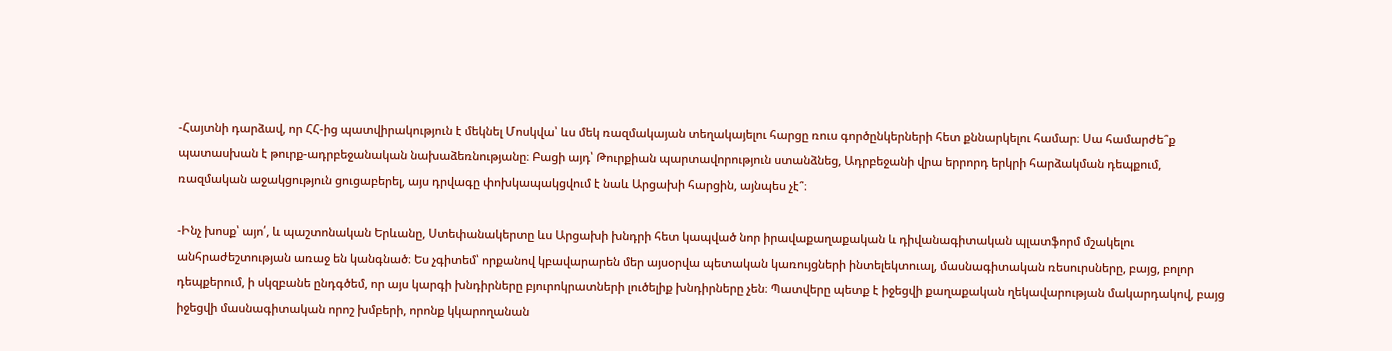-Հայտնի դարձավ, որ ՀՀ-ից պատվիրակություն է մեկնել Մոսկվա՝ ևս մեկ ռազմակայան տեղակայելու հարցը ռուս գործընկերների հետ քննարկելու համար։ Սա համարժե՞ք պատասխան է թուրք-ադրբեջանական նախաձեռնությանը։ Բացի այդ՝ Թուրքիան պարտավորություն ստանձնեց, Ադրբեջանի վրա երրորդ երկրի հարձակման դեպքում, ռազմական աջակցություն ցուցաբերել, այս դրվագը փոխկապակցվում է նաև Արցախի հարցին, այնպես չէ՞։

-Ինչ խոսք՝ այո՛, և պաշտոնական Երևանը, Ստեփանակերտը ևս Արցախի խնդրի հետ կապված նոր իրավաքաղաքական և դիվանագիտական պլատֆորմ մշակելու անհրաժեշտության առաջ են կանգնած։ Ես չգիտեմ՝ որքանով կբավարարեն մեր այսօրվա պետական կառույցների ինտելեկտուալ, մասնագիտական ռեսուրսները, բայց, բոլոր դեպքերում, ի սկզբանե ընդգծեմ, որ այս կարգի խնդիրները բյուրոկրատների լուծելիք խնդիրները չեն։ Պատվերը պետք է իջեցվի քաղաքական ղեկավարության մակարդակով, բայց իջեցվի մասնագիտական որոշ խմբերի, որոնք կկարողանան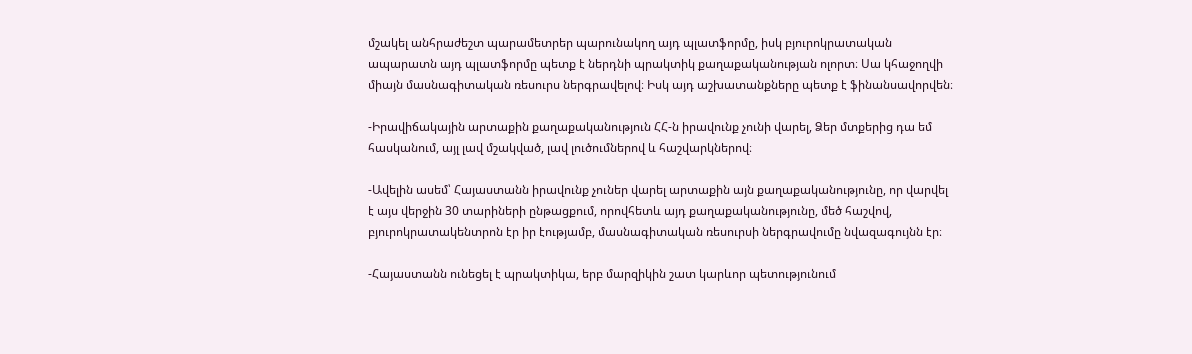մշակել անհրաժեշտ պարամետրեր պարունակող այդ պլատֆորմը, իսկ բյուրոկրատական ապարատն այդ պլատֆորմը պետք է ներդնի պրակտիկ քաղաքականության ոլորտ։ Սա կհաջողվի միայն մասնագիտական ռեսուրս ներգրավելով։ Իսկ այդ աշխատանքները պետք է ֆինանսավորվեն։

-Իրավիճակային արտաքին քաղաքականություն ՀՀ-ն իրավունք չունի վարել, Ձեր մտքերից դա եմ հասկանում, այլ լավ մշակված, լավ լուծումներով և հաշվարկներով։

-Ավելին ասեմ՝ Հայաստանն իրավունք չուներ վարել արտաքին այն քաղաքականությունը, որ վարվել է այս վերջին 30 տարիների ընթացքում, որովհետև այդ քաղաքականությունը, մեծ հաշվով, բյուրոկրատակենտրոն էր իր էությամբ, մասնագիտական ռեսուրսի ներգրավումը նվազագույնն էր։

-Հայաստանն ունեցել է պրակտիկա, երբ մարզիկին շատ կարևոր պետությունում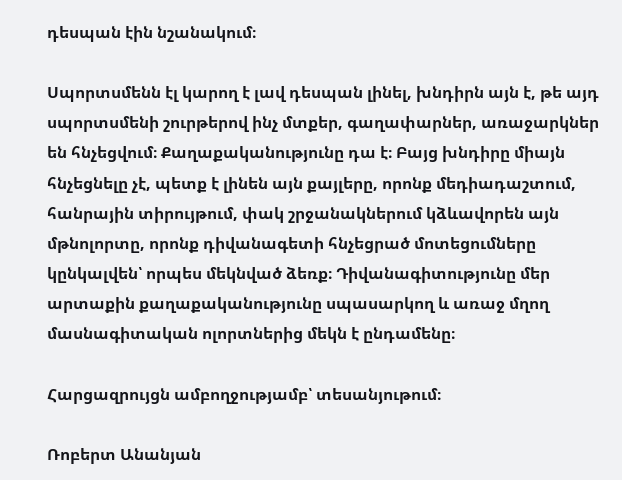դեսպան էին նշանակում։

Սպորտսմենն էլ կարող է լավ դեսպան լինել, խնդիրն այն է, թե այդ սպորտսմենի շուրթերով ինչ մտքեր, գաղափարներ, առաջարկներ են հնչեցվում։ Քաղաքականությունը դա է։ Բայց խնդիրը միայն հնչեցնելը չէ, պետք է լինեն այն քայլերը, որոնք մեդիադաշտում, հանրային տիրույթում, փակ շրջանակներում կձևավորեն այն մթնոլորտը, որոնք դիվանագետի հնչեցրած մոտեցումները կընկալվեն՝ որպես մեկնված ձեռք։ Դիվանագիտությունը մեր արտաքին քաղաքականությունը սպասարկող և առաջ մղող մասնագիտական ոլորտներից մեկն է ընդամենը։

Հարցազրույցն ամբողջությամբ՝ տեսանյութում։

Ռոբերտ Անանյան